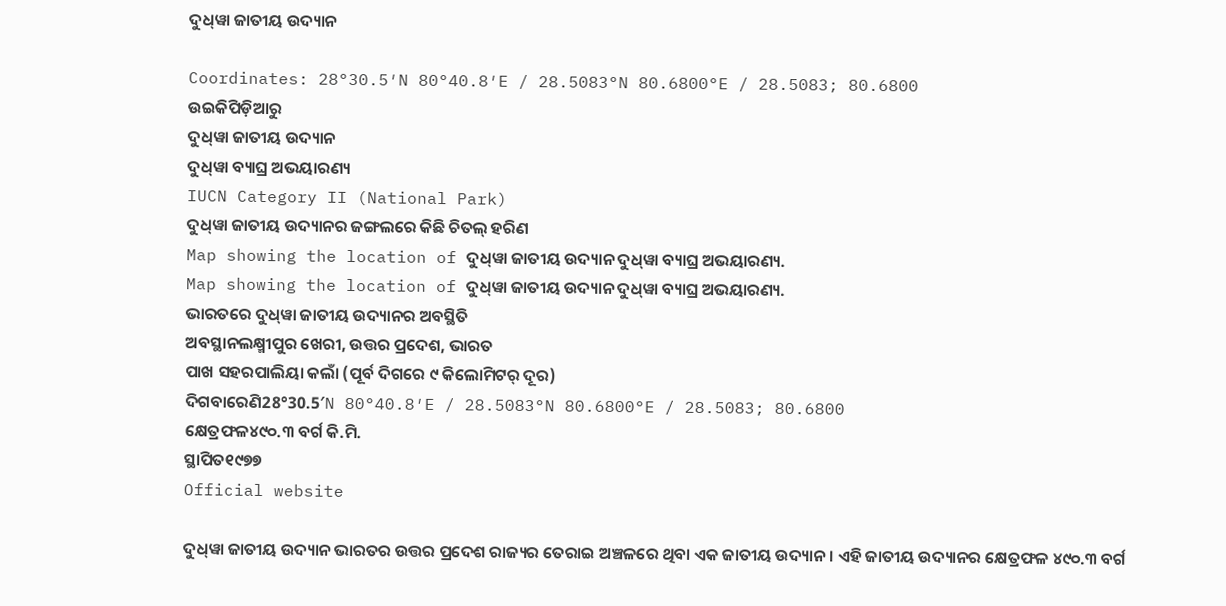ଦୁଧ୍‍ୱା ଜାତୀୟ ଉଦ୍ୟାନ

Coordinates: 28°30.5′N 80°40.8′E / 28.5083°N 80.6800°E / 28.5083; 80.6800
ଉଇକିପିଡ଼ିଆ‌ରୁ
ଦୁଧ୍‍ୱା ଜାତୀୟ ଉଦ୍ୟାନ
ଦୁଧ୍‍ୱା ବ୍ୟାଘ୍ର ଅଭୟାରଣ୍ୟ
IUCN Category II (National Park)
ଦୁଧ୍‍ୱା ଜାତୀୟ ଉଦ୍ୟାନର ଜଙ୍ଗଲରେ କିଛି ଚିତଲ୍ ହରିଣ
Map showing the location of ଦୁଧ୍‍ୱା ଜାତୀୟ ଉଦ୍ୟାନ ଦୁଧ୍‍ୱା ବ୍ୟାଘ୍ର ଅଭୟାରଣ୍ୟ.
Map showing the location of ଦୁଧ୍‍ୱା ଜାତୀୟ ଉଦ୍ୟାନ ଦୁଧ୍‍ୱା ବ୍ୟାଘ୍ର ଅଭୟାରଣ୍ୟ.
ଭାରତରେ ଦୁଧ୍‍ୱା ଜାତୀୟ ଉଦ୍ୟାନର ଅବସ୍ଥିତି
ଅବସ୍ଥାନଲକ୍ଷ୍ମୀପୁର ଖେରୀ, ଉତ୍ତର ପ୍ରଦେଶ, ଭାରତ
ପାଖ ସହରପାଲିୟା କଲାଁ (ପୂର୍ବ ଦିଗରେ ୯ କିଲୋମିଟର୍ ଦୂର)
ଦିଗବାରେଣି28°30.5′N 80°40.8′E / 28.5083°N 80.6800°E / 28.5083; 80.6800
କ୍ଷେତ୍ରଫଳ୪୯୦.୩ ବର୍ଗ କି.ମି.
ସ୍ଥାପିତ୧୯୭୭
Official website

ଦୁଧ୍‍ୱା ଜାତୀୟ ଉଦ୍ୟାନ ଭାରତର ଉତ୍ତର ପ୍ରଦେଶ ରାଜ୍ୟର ତେରାଇ ଅଞ୍ଚଳରେ ଥିବା ଏକ ଜାତୀୟ ଉଦ୍ୟାନ । ଏହି ଜାତୀୟ ଉଦ୍ୟାନର କ୍ଷେତ୍ରଫଳ ୪୯୦.୩ ବର୍ଗ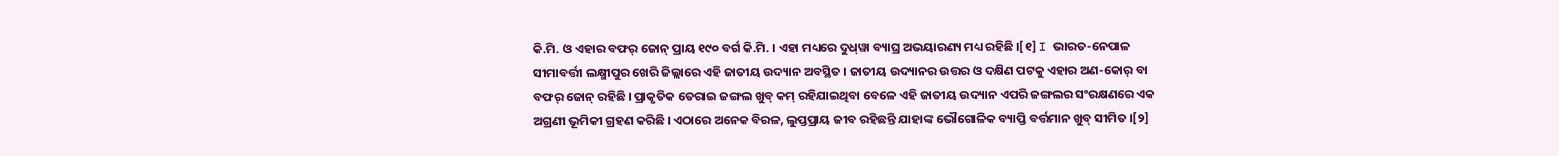କି.ମି. ଓ ଏହାର ବଫର୍ ଜୋନ୍ ପ୍ରାୟ ୧୯୦ ବର୍ଗ କି.ମି. । ଏହା ମଧ୍ୟରେ ଦୁଧ୍‍ୱା ବ୍ୟାଘ୍ର ଅଭୟାରଣ୍ୟ ମଧ୍ୟ ରହିଛି ।[୧] I ଭାରତ-ନେପାଳ ସୀମାବର୍ତ୍ତୀ ଲକ୍ଷ୍ମୀପୁର ଖେରି ଜିଲ୍ଲାରେ ଏହି ଜାତୀୟ ଉଦ୍ୟାନ ଅବସ୍ଥିତ । ଜାତୀୟ ଉଦ୍ୟାନର ଉତ୍ତର ଓ ଦକ୍ଷିଣ ପଟକୁ ଏହାର ଅଣ-କୋର୍ ବା ବଫର୍ ଜୋନ୍ ରହିଛି । ପ୍ରାକୃତିକ ତେରାଇ ଜଙ୍ଗଲ ଖୁବ୍ କମ୍ ରହିଯାଇଥିବା ବେଳେ ଏହି ଜାତୀୟ ଉଦ୍ୟାନ ଏପରି ଜଙ୍ଗଲର ସଂରକ୍ଷଣରେ ଏକ ଅଗ୍ରଣୀ ଭୂମିକୀ ଗ୍ରହଣ କରିଛି । ଏଠାରେ ଅନେକ ବିରଳ, ଲୁପ୍ତପ୍ରାୟ ଜୀବ ରହିଛନ୍ତି ଯାହାଙ୍କ ଭୌଗୋଳିକ ବ୍ୟାପ୍ତି ବର୍ତ୍ତମାନ ଖୁବ୍ ସୀମିତ ।[୨]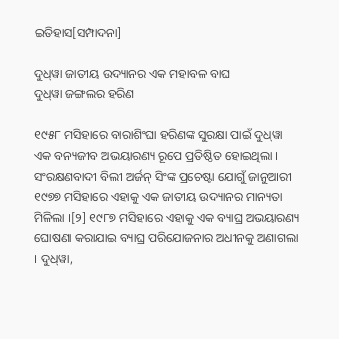ଇତିହାସ[ସମ୍ପାଦନା]

ଦୁଧ୍‍ୱା ଜାତୀୟ ଉଦ୍ୟାନର ଏକ ମହାବଳ ବାଘ
ଦୁଧ୍‍ୱା ଜଙ୍ଗଲର ହରିଣ

୧୯୫୮ ମସିହାରେ ବାରାଶିଂଘା ହରିଣଙ୍କ ସୁରକ୍ଷା ପାଇଁ ଦୁଧ୍‍ୱା ଏକ ବନ୍ୟଜୀବ ଅଭୟାରଣ୍ୟ ରୂପେ ପ୍ରତିଷ୍ଠିତ ହୋଇଥିଲା । ସଂରକ୍ଷଣବାଦୀ ବିଲୀ ଅର୍ଜନ୍ ସିଂଙ୍କ ପ୍ରଚେଷ୍ଟା ଯୋଗୁଁ ଜାନୁଆରୀ ୧୯୭୭ ମସିହାରେ ଏହାକୁ ଏକ ଜାତୀୟ ଉଦ୍ୟାନର ମାନ୍ୟତା ମିଳିଲା ।[୨] ୧୯୮୭ ମସିହାରେ ଏହାକୁ ଏକ ବ୍ୟାଘ୍ର ଅଭୟାରଣ୍ୟ ଘୋଷଣା କରାଯାଇ ବ୍ୟାଘ୍ର ପରିଯୋଜନାର ଅଧୀନକୁ ଅଣାଗଲା । ଦୁଧ୍‍ୱା,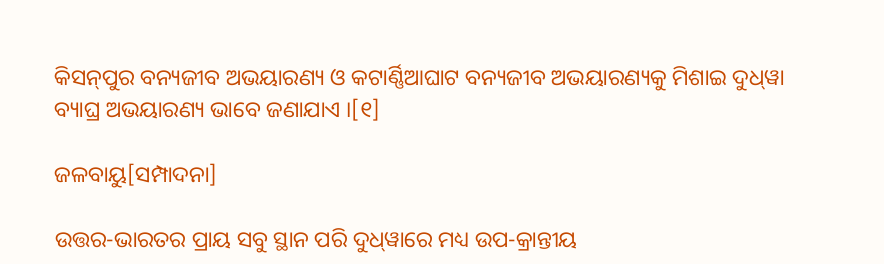କିସନ୍‍ପୁର ବନ୍ୟଜୀବ ଅଭୟାରଣ୍ୟ ଓ କଟାର୍ଣ୍ଣିଆଘାଟ ବନ୍ୟଜୀବ ଅଭୟାରଣ୍ୟକୁ ମିଶାଇ ଦୁଧ୍‍ୱା ବ୍ୟାଘ୍ର ଅଭୟାରଣ୍ୟ ଭାବେ ଜଣାଯାଏ ।[୧]

ଜଳବାୟୁ[ସମ୍ପାଦନା]

ଉତ୍ତର-ଭାରତର ପ୍ରାୟ ସବୁ ସ୍ଥାନ ପରି ଦୁଧ୍‍ୱାରେ ମଧ୍ୟ ଉପ-କ୍ରାନ୍ତୀୟ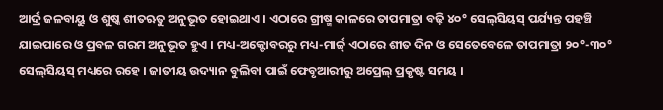ଆର୍ଦ୍ର ଜଳବାୟୁ ଓ ଶୁଷ୍କ ଶୀତଋତୁ ଅନୁଭୂତ ହୋଇଥାଏ । ଏଠାରେ ଗ୍ରୀଷ୍ମ କାଳରେ ତାପମାତ୍ରା ବଢ଼ି ୪୦° ସେଲ୍‍ସିୟସ୍ ପର୍ଯ୍ୟନ୍ତ ପହଞ୍ଚି ଯାଇପାରେ ଓ ପ୍ରବଳ ଗରମ ଅନୁଭୂତ ହୁଏ । ମଧ୍ୟ-ଅକ୍ଟୋବରରୁ ମଧ୍ୟ-ମାର୍ଚ୍ଚ୍ ଏଠାରେ ଶୀତ ଦିନ ଓ ସେତେବେଳେ ତାପମାତ୍ରା ୨୦°-୩୦° ସେଲ୍‍ସିୟସ୍ ମଧ୍ୟରେ ରହେ । ଜାତୀୟ ଉଦ୍ୟାନ ବୁଲିବା ପାଇଁ ଫେବୃଆରୀରୁ ଅପ୍ରେଲ୍ ପ୍ରକୃଷ୍ଟ ସମୟ ।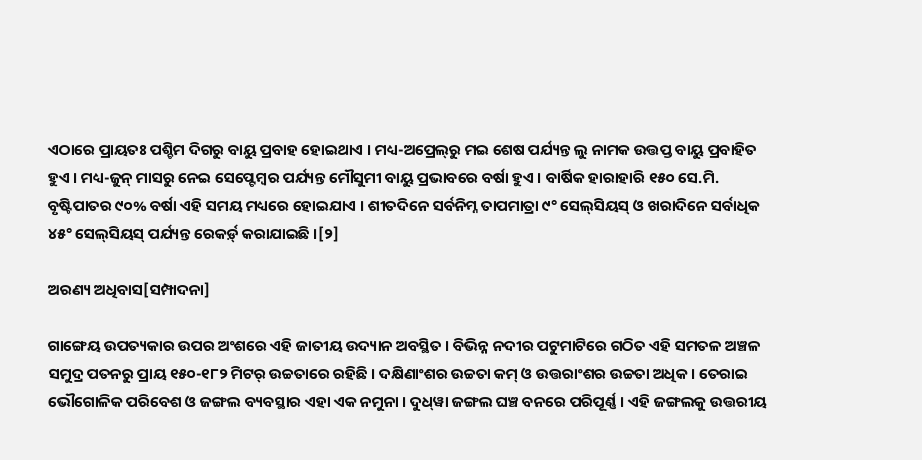ଏଠାରେ ପ୍ରାୟତଃ ପଶ୍ଚିମ ଦିଗରୁ ବାୟୁ ପ୍ରବାହ ହୋଇଥାଏ । ମଧ୍ୟ-ଅପ୍ରେଲ୍‍ରୁ ମଇ ଶେଷ ପର୍ଯ୍ୟନ୍ତ ଲୁ ନାମକ ଉତ୍ତପ୍ତ ବାୟୁ ପ୍ରବାହିତ ହୁଏ । ମଧ୍ୟ-ଜୁନ୍ ମାସରୁ ନେଇ ସେପ୍ଟେମ୍ବର ପର୍ଯ୍ୟନ୍ତ ମୌସୁମୀ ବାୟୁ ପ୍ରଭାବରେ ବର୍ଷା ହୁଏ । ବାର୍ଷିକ ହାରାହାରି ୧୫୦ ସେ.ମି. ବୃଷ୍ଟିପାତର ୯୦% ବର୍ଷା ଏହି ସମୟ ମଧ୍ୟରେ ହୋଇଯାଏ । ଶୀତଦିନେ ସର୍ବନିମ୍ନ ତାପମାତ୍ରା ୯° ସେଲ୍‍ସିୟସ୍‍ ଓ ଖରାଦିନେ ସର୍ବାଧିକ ୪୫° ସେଲ୍‍ସିୟସ୍ ପର୍ଯ୍ୟନ୍ତ ରେକର୍ଡ଼୍ କରାଯାଇଛି ।[୨]

ଅରଣ୍ୟ ଅଧିବାସ[ସମ୍ପାଦନା]

ଗାଙ୍ଗେୟ ଉପତ୍ୟକାର ଉପର ଅଂଶରେ ଏହି ଜାତୀୟ ଉଦ୍ୟାନ ଅବସ୍ଥିତ । ବିଭିନ୍ନ ନଦୀର ପଟୁମାଟିରେ ଗଠିତ ଏହି ସମତଳ ଅଞ୍ଚଳ ସମୁଦ୍ର ପତନରୁ ପ୍ରାୟ ୧୫୦-୧୮୨ ମିଟର୍ ଉଚ୍ଚତାରେ ରହିଛି । ଦକ୍ଷିଣାଂଶର ଉଚ୍ଚତା କମ୍ ଓ ଉତ୍ତରାଂଶର ଉଚ୍ଚତା ଅଧିକ । ତେରାଇ ଭୌଗୋଳିକ ପରିବେଶ ଓ ଜଙ୍ଗଲ ବ୍ୟବସ୍ଥାର ଏହା ଏକ ନମୁନା । ଦୁଧ୍‍ୱା ଜଙ୍ଗଲ ଘଞ୍ଚ ବନରେ ପରିପୂର୍ଣ୍ଣ । ଏହି ଜଙ୍ଗଲକୁ ଉତ୍ତରୀୟ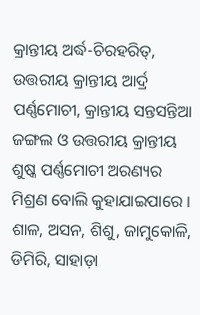କ୍ରାନ୍ତୀୟ ଅର୍ଦ୍ଧ-ଚିରହରିତ୍, ଉତ୍ତରୀୟ କ୍ରାନ୍ତୀୟ ଆର୍ଦ୍ର ପର୍ଣ୍ଣମୋଚୀ, କ୍ରାନ୍ତୀୟ ସନ୍ତସନ୍ତିଆ ଜଙ୍ଗଲ ଓ ଉତ୍ତରୀୟ କ୍ରାନ୍ତୀୟ ଶୁଷ୍କ ପର୍ଣ୍ଣମୋଚୀ ଅରଣ୍ୟର ମିଶ୍ରଣ ବୋଲି କୁହାଯାଇପାରେ । ଶାଳ, ଅସନ, ଶିଶୁ, ଜାମୁକୋଳି, ଡିମିରି, ସାହାଡ଼ା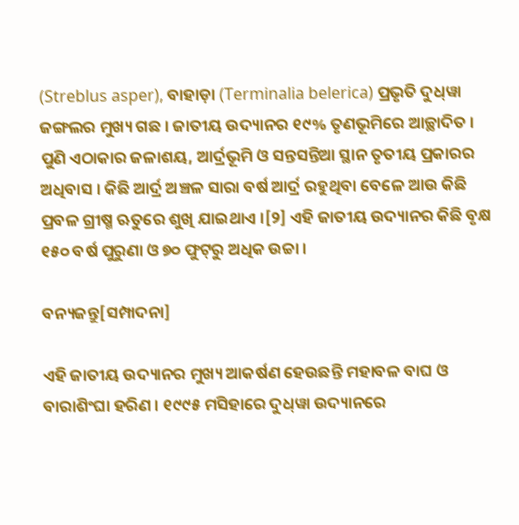(Streblus asper), ବାହାଡ଼ା (Terminalia belerica) ପ୍ରଭୃତି ଦୁଧ୍‍ୱା ଜଙ୍ଗଲର ମୁଖ୍ୟ ଗଛ । ଜାତୀୟ ଉଦ୍ୟାନର ୧୯% ତୃଣଭୂମିରେ ଆଚ୍ଛାଦିତ । ପୁଣି ଏଠାକାର ଜଳାଶୟ, ଆର୍ଦ୍ରଭୂମି ଓ ସନ୍ତସନ୍ତିଆ ସ୍ଥାନ ତୃତୀୟ ପ୍ରକାରର ଅଧିବାସ । କିଛି ଆର୍ଦ୍ର ଅଞ୍ଚଳ ସାରା ବର୍ଷ ଆର୍ଦ୍ର ରହୁଥିବା ବେଳେ ଆଉ କିଛି ପ୍ରବଳ ଗ୍ରୀଷ୍ମ ଋତୁରେ ଶୁଖି ଯାଇଥାଏ ।[୨] ଏହି ଜାତୀୟ ଉଦ୍ୟାନର କିଛି ବୃକ୍ଷ ୧୫୦ ବର୍ଷ ପୁରୁଣା ଓ ୭୦ ଫୁଟ୍‍ରୁ ଅଧିକ ଉଚ୍ଚା ।

ବନ୍ୟଜନ୍ତୁ[ସମ୍ପାଦନା]

ଏହି ଜାତୀୟ ଉଦ୍ୟାନର ମୁଖ୍ୟ ଆକର୍ଷଣ ହେଉଛନ୍ତି ମହାବଳ ବାଘ ଓ ବାରାଶିଂଘା ହରିଣ । ୧୯୯୫ ମସିହାରେ ଦୁଧ୍‍ୱା ଉଦ୍ୟାନରେ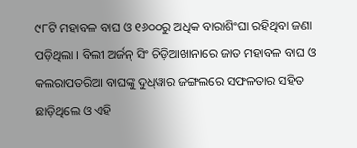୯୮ଟି ମହାବଳ ବାଘ ଓ ୧୬୦୦ରୁ ଅଧିକ ବାରାଶିଂଘା ରହିଥିବା ଜଣା ପଡ଼ିଥିଲା । ବିଲୀ ଅର୍ଜନ୍ ସିଂ ଚିଡ଼ିଆଖାନାରେ ଜାତ ମହାବଳ ବାଘ ଓ କଲରାପତରିଆ ବାଘଙ୍କୁ ଦୁଧ୍‍ୱାର ଜଙ୍ଗଲରେ ସଫଳତାର ସହିତ ଛାଡ଼ିଥିଲେ ଓ ଏହି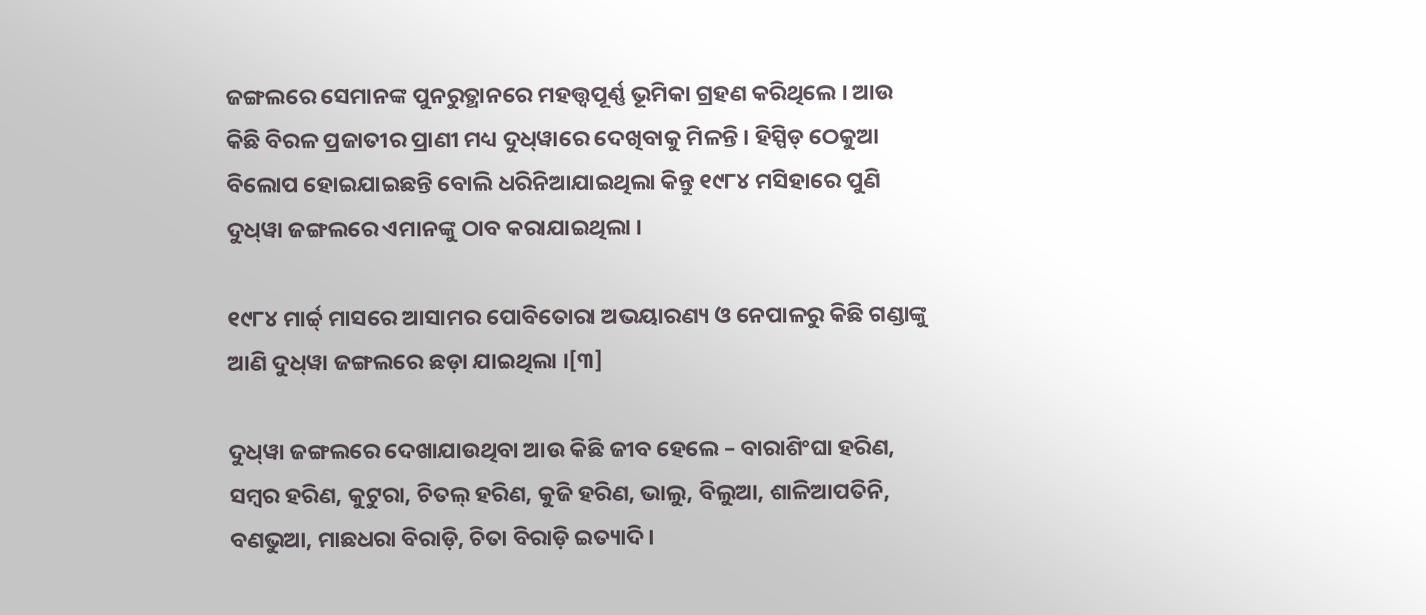ଜଙ୍ଗଲରେ ସେମାନଙ୍କ ପୁନରୁତ୍ଥାନରେ ମହତ୍ତ୍ୱପୂର୍ଣ୍ଣ ଭୂମିକା ଗ୍ରହଣ କରିଥିଲେ । ଆଉ କିଛି ବିରଳ ପ୍ରଜାତୀର ପ୍ରାଣୀ ମଧ୍ୟ ଦୁଧ୍‍ୱାରେ ଦେଖିବାକୁ ମିଳନ୍ତି । ହିସ୍ପିଡ୍ ଠେକୁଆ ବିଲୋପ ହୋଇଯାଇଛନ୍ତି ବୋଲି ଧରିନିଆଯାଇଥିଲା କିନ୍ତୁ ୧୯୮୪ ମସିହାରେ ପୁଣି ଦୁଧ୍‍ୱା ଜଙ୍ଗଲରେ ଏମାନଙ୍କୁ ଠାବ କରାଯାଇଥିଲା ।

୧୯୮୪ ମାର୍ଚ୍ଚ୍ ମାସରେ ଆସାମର ପୋବିତୋରା ଅଭୟାରଣ୍ୟ ଓ ନେପାଳରୁ କିଛି ଗଣ୍ଡାଙ୍କୁ ଆଣି ଦୁଧ୍‍ୱା ଜଙ୍ଗଲରେ ଛଡ଼ା ଯାଇଥିଲା ।[୩]

ଦୁଧ୍‍ୱା ଜଙ୍ଗଲରେ ଦେଖାଯାଉଥିବା ଆଉ କିଛି ଜୀବ ହେଲେ – ବାରାଶିଂଘା ହରିଣ, ସମ୍ବର ହରିଣ, କୁଟୁରା, ଚିତଲ୍ ହରିଣ, କୁଜି ହରିଣ, ଭାଲୁ, ବିଲୁଆ, ଶାଳିଆପତିନି, ବଣଭୁଆ, ମାଛଧରା ବିରାଡ଼ି, ଚିତା ବିରାଡ଼ି ଇତ୍ୟାଦି ।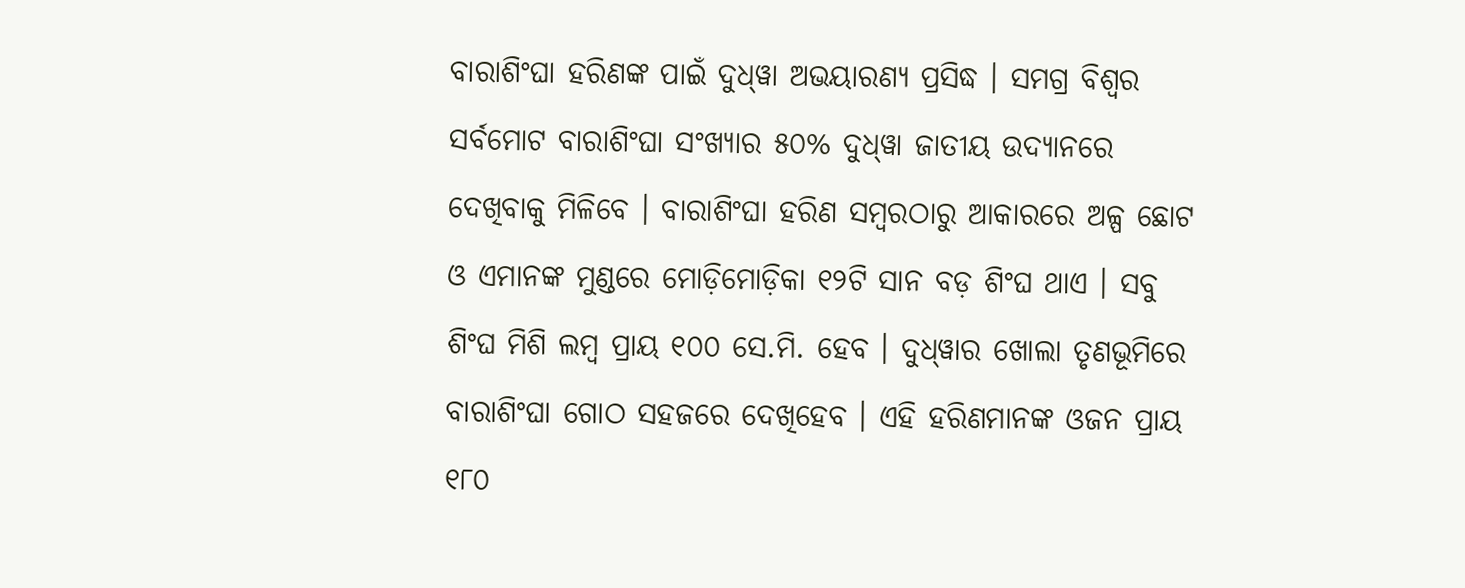ବାରାଶିଂଘା ହରିଣଙ୍କ ପାଇଁ ଦୁଧ୍‍ୱା ଅଭୟାରଣ୍ୟ ପ୍ରସିଦ୍ଧ । ସମଗ୍ର ବିଶ୍ୱର ସର୍ବମୋଟ ବାରାଶିଂଘା ସଂଖ୍ୟାର ୫୦% ଦୁଧ୍‍ୱା ଜାତୀୟ ଉଦ୍ୟାନରେ ଦେଖିବାକୁ ମିଳିବେ । ବାରାଶିଂଘା ହରିଣ ସମ୍ବରଠାରୁ ଆକାରରେ ଅଳ୍ପ ଛୋଟ ଓ ଏମାନଙ୍କ ମୁଣ୍ଡରେ ମୋଡ଼ିମୋଡ଼ିକା ୧୨ଟି ସାନ ବଡ଼ ଶିଂଘ ଥାଏ । ସବୁ ଶିଂଘ ମିଶି ଲମ୍ବ ପ୍ରାୟ ୧୦୦ ସେ.ମି. ହେବ । ଦୁଧ୍‍ୱାର ଖୋଲା ତୃଣଭୂମିରେ ବାରାଶିଂଘା ଗୋଠ ସହଜରେ ଦେଖିହେବ । ଏହି ହରିଣମାନଙ୍କ ଓଜନ ପ୍ରାୟ ୧୮୦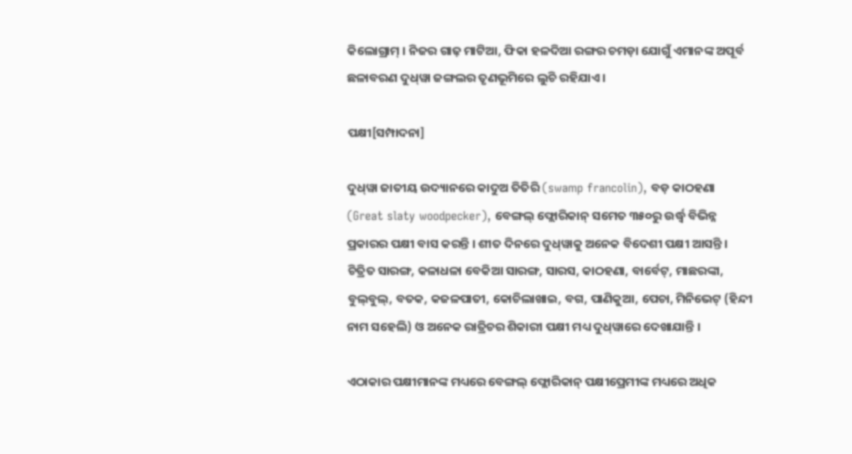କିଲୋଗ୍ରାମ୍ । ନିଜର ଗାଢ଼ ମାଟିଆ, ଫିକା ହଳଦିଆ ରଙ୍ଗର ଚମଡ଼ା ଯୋଗୁଁ ଏମାନଙ୍କ ଅପୂର୍ବ ଛଳାବରଣ ଦୁଧ୍‍ୱା ଜଙ୍ଗଲର ତୃଣଭୂମିରେ ଲୁଚି ରହିଯାଏ ।

ପକ୍ଷୀ[ସମ୍ପାଦନା]

ଦୁଧ୍‍ୱା ଜାତୀୟ ଉଦ୍ୟାନରେ କାଦୁଅ ତିତିରି (swamp francolin), ବଡ଼ କାଠହଣା (Great slaty woodpecker), ବେଙ୍ଗଲ୍ ଫ୍ଲୋରିକାନ୍ ସମେତ ୩୫୦ରୁ ଉର୍ଦ୍ଧ୍ୱ ବିଭିନ୍ନ ପ୍ରକାରର ପକ୍ଷୀ ବାସ କରନ୍ତି । ଶୀତ ଦିନରେ ଦୁଧ୍‍ୱାକୁ ଅନେକ ବିଦେଶୀ ପକ୍ଷୀ ଆସନ୍ତି । ଚିତ୍ରିତ ସାରଙ୍ଗ, କଳାଧଳା ବେକିଆ ସାରଙ୍ଗ, ସାରସ, କାଠହଣା, ବାର୍ବେଟ୍, ମାଛରଙ୍କା, ବୁଲ୍‍ବୁଲ୍, ବତକ, କଜଳପାତୀ, କୋଚିଲାଖାଇ, ବଗ, ପାଣିକୁଆ, ପେଚା, ମିନିଭେଟ୍ (ହିନ୍ଦୀ ନାମ ସହେଲି) ଓ ଅନେକ ରାତ୍ରିଚର ଶିକାରୀ ପକ୍ଷୀ ମଧ୍ୟ ଦୁଧ୍‍ୱାରେ ଦେଖାଯାନ୍ତି ।

ଏଠାକାର ପକ୍ଷୀମାନଙ୍କ ମଧ୍ୟରେ ବେଙ୍ଗଲ୍ ଫ୍ଲୋରିକାନ୍ ପକ୍ଷୀପ୍ରେମୀଙ୍କ ମଧ୍ୟରେ ଅଧିକ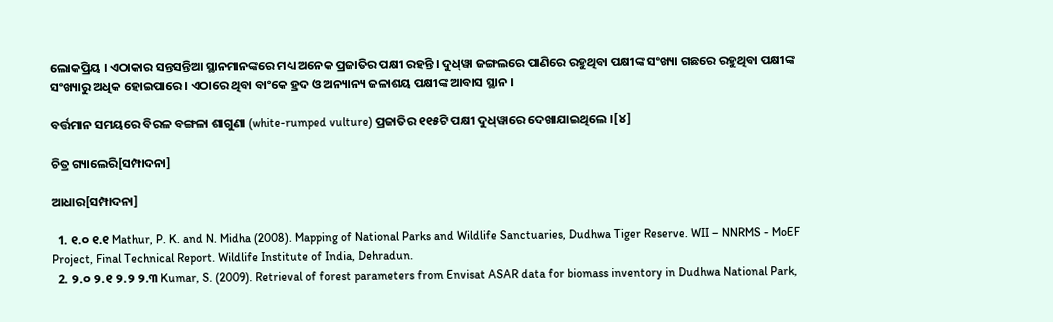ଲୋକପ୍ରିୟ । ଏଠାକାର ସନ୍ତସନ୍ତିଆ ସ୍ଥାନମାନଙ୍କରେ ମଧ୍ୟ ଅନେକ ପ୍ରଜାତିର ପକ୍ଷୀ ରହନ୍ତି । ଦୁଧ୍‍ୱା ଜଙ୍ଗଲରେ ପାଣିରେ ରହୁଥିବା ପକ୍ଷୀଙ୍କ ସଂଖ୍ୟା ଗଛରେ ରହୁଥିବା ପକ୍ଷୀଙ୍କ ସଂଖ୍ୟାରୁ ଅଧିକ ହୋଇପାରେ । ଏଠାରେ ଥିବା ବାଂକେ ହ୍ରଦ ଓ ଅନ୍ୟାନ୍ୟ ଜଳାଶୟ ପକ୍ଷୀଙ୍କ ଆବାସ ସ୍ଥାନ ।

ବର୍ତ୍ତମାନ ସମୟରେ ବିରଳ ବଙ୍ଗଳା ଶାଗୁଣା (white-rumped vulture) ପ୍ରଜାତିର ୧୧୫ଟି ପକ୍ଷୀ ଦୁଧ୍‍ୱାରେ ଦେଖାଯାଇଥିଲେ ।[୪]

ଚିତ୍ର ଗ୍ୟାଲେରି[ସମ୍ପାଦନା]

ଆଧାର[ସମ୍ପାଦନା]

  1. ୧.୦ ୧.୧ Mathur, P. K. and N. Midha (2008). Mapping of National Parks and Wildlife Sanctuaries, Dudhwa Tiger Reserve. WII – NNRMS - MoEF Project, Final Technical Report. Wildlife Institute of India, Dehradun.
  2. ୨.୦ ୨.୧ ୨.୨ ୨.୩ Kumar, S. (2009). Retrieval of forest parameters from Envisat ASAR data for biomass inventory in Dudhwa National Park,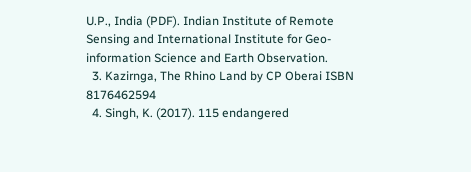U.P., India (PDF). Indian Institute of Remote Sensing and International Institute for Geo-information Science and Earth Observation.
  3. Kazirnga, The Rhino Land by CP Oberai ISBN 8176462594
  4. Singh, K. (2017). 115 endangered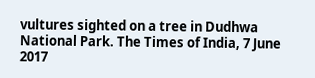vultures sighted on a tree in Dudhwa National Park. The Times of India, 7 June 2017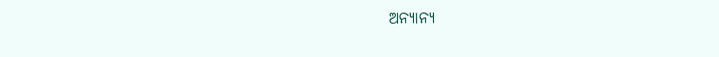ଅନ୍ୟାନ୍ୟ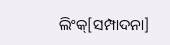ଲିଂକ୍[ସମ୍ପାଦନା]